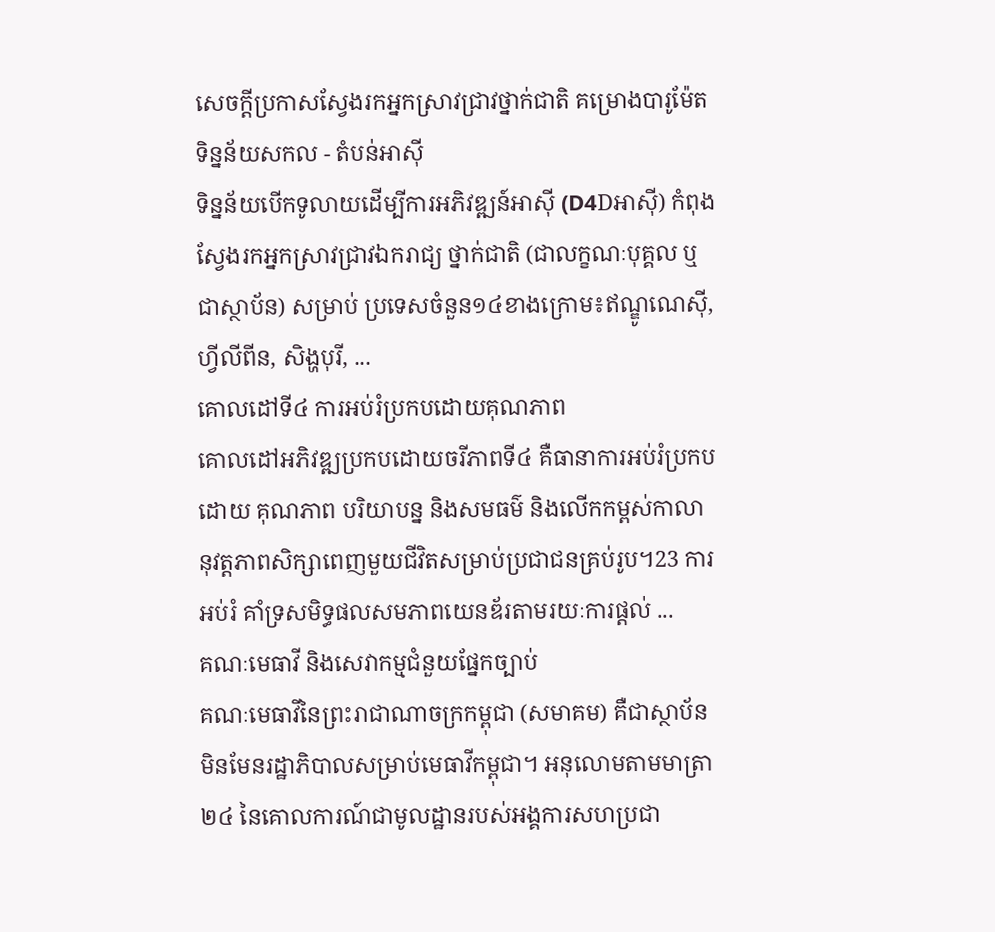សេចក្តីប្រកាសស្វែងរកអ្នកស្រាវជ្រាវថ្នាក់ជាតិ គម្រោងបារូម៉ែតទិន្នន័យសកល - តំបន់អាស៊ី
ទិន្នន័យបើកទូលាយដើម្បីការអភិវឌ្ឍន៍អាស៊ី (D4Dអាស៊ី) កំពុងស្វែងរកអ្នកស្រាវជ្រាវឯករាជ្យ ថ្នាក់ជាតិ (ជាលក្ខណៈបុគ្គល ឬជាស្ថាប័ន) សម្រាប់ ប្រទេសចំនួន១៤ខាងក្រោម៖ឥណ្ឌូណេស៊ី, ហ្វីលីពីន, សិង្ហបុរី, ...
គោលដៅទី៤ ការអប់រំប្រកបដោយគុណភាព
គោលដៅអភិវឌ្ឍប្រកបដោយចរីភាពទី៤ គឺធានាការអប់រំប្រកបដោយ គុណភាព បរិយាបន្ន និងសមធម៌ និងលើកកម្ពស់កាលានុវត្តភាពសិក្សាពេញមួយជីវិតសម្រាប់ប្រជាជនគ្រប់រូប។23 ការអប់រំ គាំទ្រសមិទ្ធផលសមភាពយេនឌ័រតាមរយៈការផ្តល់ ...
គណៈមេធាវី និងសេវាកម្មជំនួយផ្នែកច្បាប់
គណៈមេធាវីនៃព្រះរាជាណាចក្រកម្ពុជា (សមាគម) គឺជាស្ថាប័នមិនមែនរដ្ឋាភិបាលសម្រាប់មេធាវីកម្ពុជា។ អនុលោមតាមមាត្រា ២៤ នៃគោលការណ៍ជាមូលដ្ឋានរបស់អង្គការសហប្រជា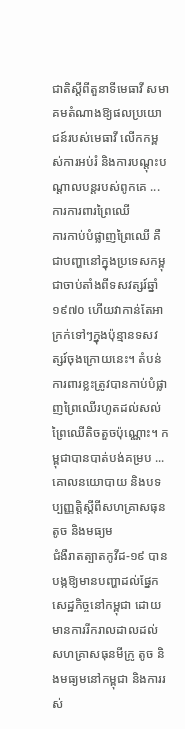ជាតិស្តីពីតួនាទីមេធាវី សមាគមតំណាងឱ្យផលប្រយោជន៍របស់មេធាវី លើកកម្ពស់ការអប់រំ និងការបណ្តុះបណ្តាលបន្តរបស់ពូកគេ ...
ការការពារព្រៃឈើ
ការកាប់បំផ្លាញព្រៃឈើ គឺជាបញ្ហានៅក្នុងប្រទេសកម្ពុជាចាប់តាំងពីទសវត្សរ៍ឆ្នាំ ១៩៧០ ហើយវាកាន់តែអាក្រក់ទៅៗក្នុងប៉ុន្មានទសវត្សរ៍ចុងក្រោយនេះ។ តំបន់ការពារខ្លះត្រូវបានកាប់បំផ្លាញព្រៃឈើរហូតដល់សល់ព្រៃឈើតិចតួចប៉ុណ្ណោះ។ កម្ពុជាបានបាត់បង់គម្រប ...
គោលនយោបាយ និងបទប្បញ្ញត្តិស្តីពីសហគ្រាសធុនតូច និងមធ្យម
ជំងឺរាតត្បាតកូវីដ-១៩ បានបង្កឱ្យមានបញ្ហាដល់ផ្នែកសេដ្ឋកិច្ចនៅកម្ពុជា ដោយមានការរីករាលដាលដល់សហគ្រាសធុនមីក្រូ តូច និងមធ្យមនៅកម្ពុជា និងការរស់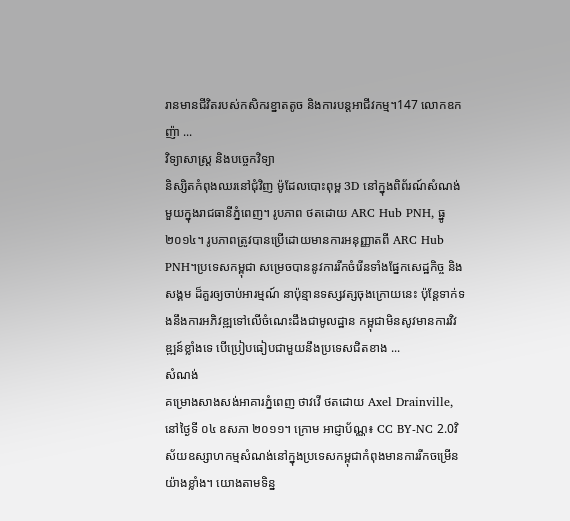រានមានជីវិតរបស់កសិករខ្នាតតូច និងការបន្តអាជីវកម្ម។147 លោកឧកញ៉ា ...
វិទ្យាសាស្ត្រ និងបច្ចេកវិទ្យា
និស្សិតកំពុងឈរនៅជុំវិញ ម៉ូដែលបោះពុម្ព 3D នៅក្នុងពិព័រណ៍សំណង់មួយក្នុងរាជធានីភ្នំពេញ។ រូបភាព ថតដោយ ARC Hub PNH, ធ្នូ ២០១៤។ រូបភាពត្រូវបានប្រើដោយមានការអនុញ្ញាតពី ARC Hub PNH។ប្រទេសកម្ពុជា សម្រេចបាននូវការរីកចំរើនទាំងផ្នែកសេដ្ឋកិច្ច និងសង្គម ដ៏គួរឲ្យចាប់អារម្មណ៍ នាប៉ុន្មានទស្សវត្សចុងក្រោយនេះ ប៉ុន្តែទាក់ទងនឹងការអភិវឌ្ឍទៅលើចំណេះដឹងជាមូលដ្ឋាន កម្ពុជាមិនសូវមានការវិវឌ្ឍន៍ខ្លាំងទេ បើប្រៀបធៀបជាមួយនឹងប្រទេសជិតខាង ...
សំណង់
គម្រោងសាងសង់អាគារភ្នំពេញ ថាវវើ ថតដោយ Axel Drainville, នៅថ្ងៃទី ០៤ ឧសភា ២០១១។ ក្រោម អាជ្ញាប័ណ្ណ៖ CC BY-NC 2.0វិស័យឧស្សាហកម្មសំណង់នៅក្នុងប្រទេសកម្ពុជាកំពុងមានការរីកចម្រើនយ៉ាងខ្លាំង។ យោងតាមទិន្ន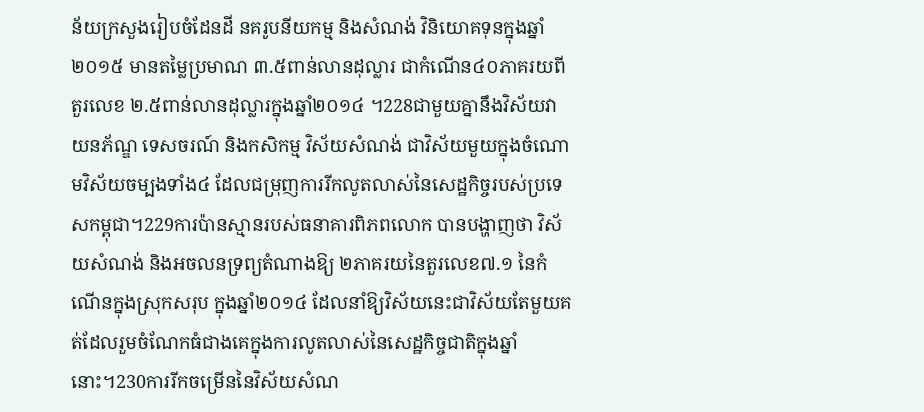ន័យក្រសួងរៀបចំដែនដី នគរូបនីយកម្ម និងសំណង់ វិនិយោគទុនក្នុងឆ្នាំ២០១៥ មានតម្លៃប្រមាណ ៣.៥ពាន់លានដុល្លារ ជាកំណើន៤០ភាគរយពីតួរលេខ ២.៥ពាន់លានដុល្លារក្នុងឆ្នាំ២០១៤ ។228ជាមួយគ្នានឹងវិស័យវាយនភ័ណ្ឌ ទេសចរណ៍ និងកសិកម្ម វិស័យសំណង់ ជាវិស័យមួយក្នុងចំណោមវិស័យចម្បងទាំង៤ ដែលជម្រុញការរីកលូតលាស់នៃសេដ្ឋកិច្ចរបស់ប្រទេសកម្ពុជា។229ការប៉ានស្មានរបស់ធនាគារពិភពលោក បានបង្ហាញថា វិស័យសំណង់ និងអចលនទ្រព្យតំណាងឱ្យ ២ភាគរយនៃតួរលេខ៧.១ នៃកំណើនក្នុងស្រុកសរុប ក្នុងឆ្នាំ២០១៤ ដែលនាំឱ្យវិស័យនេះជាវិស័យតែមួយគត់ដែលរួមចំណែកធំជាងគេក្នុងការលូតលាស់នៃសេដ្ឋកិច្ចជាតិក្នុងឆ្នាំនោះ។230ការរីកចម្រើននៃវិស័យសំណ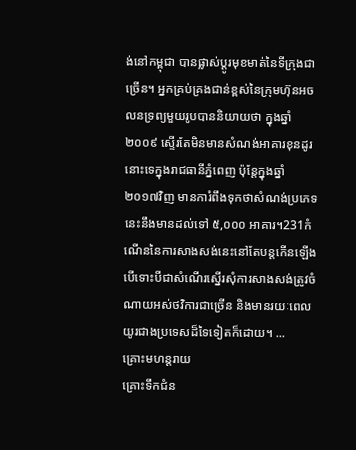ង់នៅកម្ពុជា បានផ្លាស់ប្តូរមុខមាត់នៃទីក្រុងជាច្រើន។ អ្នកគ្រប់គ្រងជាន់ខ្ពស់នៃក្រុមហ៊ុនអចលនទ្រព្យមួយរូបបាននិយាយថា ក្នុងឆ្នាំ២០០៩ ស្ទើរតែមិនមានសំណង់អាគារខុនដូរនោះទេក្នុងរាជធានីភ្នំពេញ ប៉ុន្តែក្នុងឆ្នាំ២០១៧វិញ មានការំពឹងទុកថាសំណង់ប្រភេទនេះនឹងមានដល់ទៅ ៥,០០០ អាគារ។231កំណើននៃការសាងសង់នេះនៅតែបន្តកើនឡើង បើទោះបីជាសំណើរសើ្នរសុំការសាងសង់ត្រូវចំណាយអស់ថវិការជាច្រើន និងមានរយៈពេលយូរជាងប្រទេសដ៏ទៃទៀតក៏ដោយ។ ...
គ្រោះមហន្តរាយ
គ្រោះទឹកជំន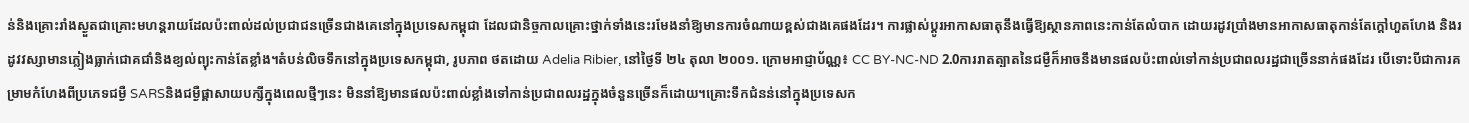ន់និងគ្រោះរាំងស្ងួតជាគ្រោះមហន្តរាយដែលប៉ះពាល់ដល់ប្រជាជនច្រើនជាងគេនៅក្នុងប្រទេសកម្ពុជា ដែលជានិច្ចកាលគ្រោះថ្នាក់ទាំងនេះរមែងនាំឱ្យមានការចំណាយខ្ពស់ជាងគេផងដែរ។ ការផ្លាស់ប្តូរអាកាសធាតុនឹងធ្វើឱ្យស្ថានភាពនេះកាន់តែលំបាក ដោយរដូវប្រាំងមានអាកាសធាតុកាន់តែក្តៅហួតហែង និងរដូវវស្សាមានភ្លៀងធ្លាក់ជោគជាំនិងខ្យល់ព្យុះកាន់តែខ្លាំង។តំបន់លិចទឹកនៅក្នុងប្រទេសកម្ពុជា, រូបភាព ថតដោយ Adelia Ribier, នៅថ្ងៃទី ២៤ តុលា ២០០១. ក្រោមអាជ្ញាប័ណ្ណ៖ CC BY-NC-ND 2.0ការរាតត្បាតនៃជម្ងឺក៏អាចនឹងមានផលប៉ះពាល់ទៅកាន់ប្រជាពលរដ្ឋជាច្រើននាក់ផងដែរ បើទោះបីជាការគម្រាមកំហែងពីប្រភេទជម្ងឺ SARSនិងជម្ងឺផ្តាសាយបក្សីក្នុងពេលថ្មីៗនេះ មិននាំឱ្យមានផលប៉ះពាល់ខ្លាំងទៅកាន់ប្រជាពលរដ្ឋក្នុងចំនួនច្រើនក៏ដោយ។គ្រោះទឹកជំនន់នៅក្នុងប្រទេសក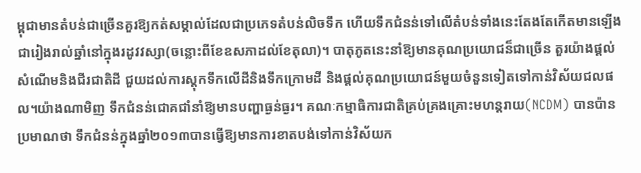ម្ពុជាមានតំបន់ជាច្រើនគួរឱ្យកត់សម្គាល់ដែលជាប្រភេទតំបន់លិចទឹក ហើយទឹកជំនន់ទៅលើតំបន់ទាំងនេះតែងតែកើតមានឡើងជារៀងរាល់ឆ្នាំនៅក្នុងរដូវវស្សា(ចន្លោះពីខែឧសភាដល់ខែតុលា)។ បាតុភូតនេះនាំឱ្យមានគុណប្រយោជន៏ជាច្រើន តួរយ៉ាងផ្តល់សំណើមនិងជីរជាតិដី ជួយដល់ការស្តុកទឹកលើដីនិងទឹកក្រោមដី និងផ្តល់គុណប្រយោជន៍មួយចំនួនទៀតទៅកាន់វិស័យជលផល។យ៉ាងណាមិញ ទឹកជំនន់ជោគជាំនាំឱ្យមានបញ្ហាធ្ងន់ធ្ងរ។ គណៈកម្មាធិការជាតិគ្រប់គ្រងគ្រោះមហន្តរាយ(NCDM) បានប៉ានប្រមាណថា ទឹកជំនន់ក្នុងឆ្នាំ២០១៣បានធ្វើឱ្យមានការខាតបង់ទៅកាន់វិស័យក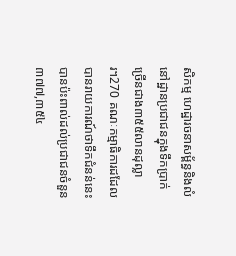សិកម្ម ហេដ្ឋារចនាសម្ព័ន្ធនិងលំនៅដ្ឋានប្រជាជនក្នុងទឹកប្រាក់ច្រើនជាង៣៥៥លានដុល្លារ។270 គណៈកម្មាធិការដដែលបានរាយការណ៍ថាទឹកជំនន់នេះបានប៉ះពាល់ដល់ប្រជាជនចំនួន ៣៧៧,៣៥៤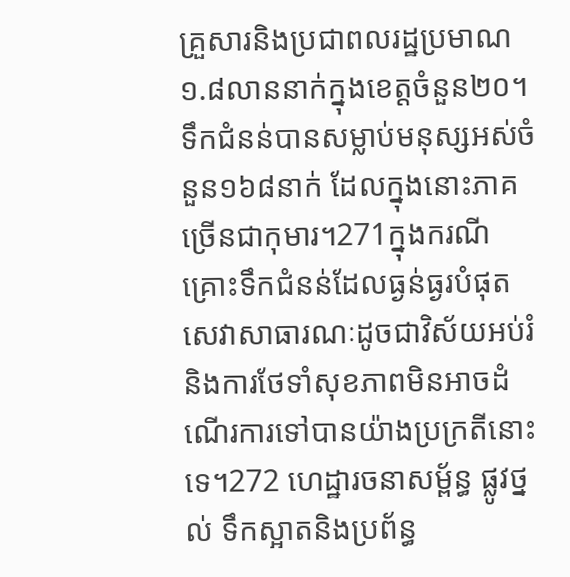គ្រួសារនិងប្រជាពលរដ្ឋប្រមាណ ១.៨លាននាក់ក្នុងខេត្តចំនួន២០។ ទឹកជំនន់បានសម្លាប់មនុស្សអស់ចំនួន១៦៨នាក់ ដែលក្នុងនោះភាគច្រើនជាកុមារ។271ក្នុងករណីគ្រោះទឹកជំនន់ដែលធ្ងន់ធ្ងរបំផុត សេវាសាធារណៈដូចជាវិស័យអប់រំនិងការថែទាំសុខភាពមិនអាចដំណើរការទៅបានយ៉ាងប្រក្រតីនោះទេ។272 ហេដ្ឋារចនាសម្ព័ន្ធ ផ្លូវថ្នល់ ទឹកស្អាតនិងប្រព័ន្ធ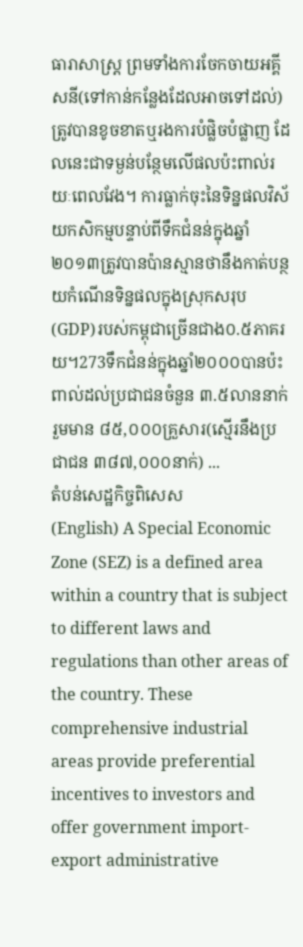ធារាសាស្ត្រ ព្រមទាំងការចែកចាយអគ្គីសនី(ទៅកាន់កន្លែងដែលអាចទៅដល់)ត្រូវបានខូចខាតឬរងការបំផ្លិចបំផ្លាញ ដែលនេះជាទម្ងន់បន្ថែមលើផលប៉ះពាល់រយៈពេលវែង។ ការធ្លាក់ចុះនៃទិន្នផលវិស័យកសិកម្មបន្ទាប់ពីទឹកជំនន់ក្នុងឆ្នាំ២០១៣ត្រូវបានប៉ានស្មានថានឹងកាត់បន្ថយកំណើនទិន្នផលក្នុងស្រុកសរុប(GDP)របស់កម្ពុជាច្រើនជាង០.៥ភាគរយ។273ទឹកជំនន់ក្នុងឆ្នាំ២០០០បានប៉ះពាល់ដល់ប្រជាជនចំនួន ៣.៥លាននាក់ រួមមាន ៨៥,០០០គ្រួសារ(ស្មើរនឹងប្រជាជន ៣៨៧,០០០នាក់) ...
តំបន់សេដ្ឋកិច្ចពិសេស
(English) A Special Economic Zone (SEZ) is a defined area within a country that is subject to different laws and regulations than other areas of the country. These comprehensive industrial areas provide preferential incentives to investors and offer government import-export administrative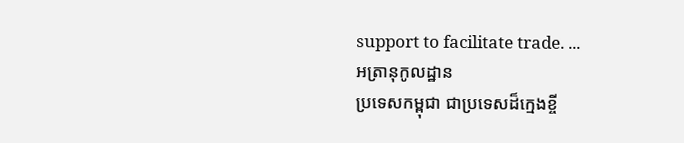support to facilitate trade. ...
អត្រានុកូលដ្ឋាន
ប្រទេសកម្ពុជា ជាប្រទេសដ៏ក្មេងខ្ចី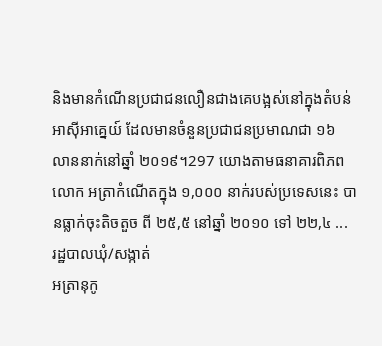និងមានកំណើនប្រជាជនលឿនជាងគេបង្អស់នៅក្នុងតំបន់អាស៊ីអាគ្នេយ៍ ដែលមានចំនួនប្រជាជនប្រមាណជា ១៦ លាននាក់នៅឆ្នាំ ២០១៩។297 យោងតាមធនាគារពិភពលោក អត្រាកំណើតក្នុង ១,០០០ នាក់របស់ប្រទេសនេះ បានធ្លាក់ចុះតិចតួច ពី ២៥,៥ នៅឆ្នាំ ២០១០ ទៅ ២២,៤ ...
រដ្ឋបាលឃុំ/សង្កាត់
អត្រានុកូ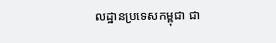លដ្ឋានប្រទេសកម្ពុជា ជា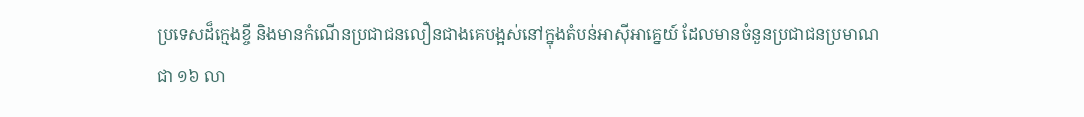ប្រទេសដ៏ក្មេងខ្ចី និងមានកំណើនប្រជាជនលឿនជាងគេបង្អស់នៅក្នុងតំបន់អាស៊ីអាគ្នេយ៍ ដែលមានចំនួនប្រជាជនប្រមាណជា ១៦ លា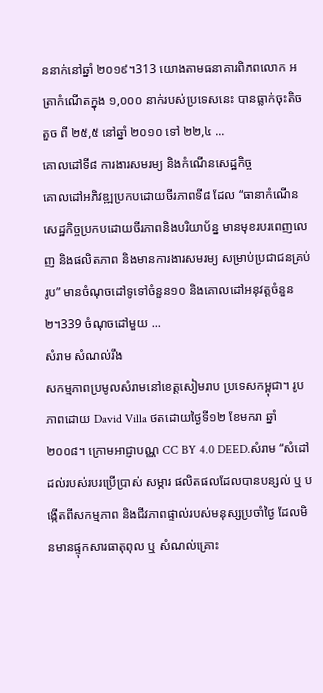ននាក់នៅឆ្នាំ ២០១៩។313 យោងតាមធនាគារពិភពលោក អត្រាកំណើតក្នុង ១,០០០ នាក់របស់ប្រទេសនេះ បានធ្លាក់ចុះតិចតួច ពី ២៥,៥ នៅឆ្នាំ ២០១០ ទៅ ២២,៤ ...
គោលដៅទី៨ ការងារសមរម្យ និងកំណើនសេដ្ឋកិច្ច
គោលដៅអភិវឌ្ឍប្រកបដោយចីរភាពទី៨ ដែល “ធានាកំណើនសេដ្ឋកិច្ចប្រកបដោយចីរភាពនិងបរិយាប័ន្ន មានមុខរបរពេញលេញ និងផលិតភាព និងមានការងារសមរម្យ សម្រាប់ប្រជាជនគ្រប់រូប” មានចំណុចដៅទូទៅចំនួន១០ និងគោលដៅអនុវត្តចំនួន២។339 ចំណុចដៅមួយ ...
សំរាម សំណល់រឹង
សកម្មភាពប្រមូលសំរាមនៅខេត្តសៀមរាប ប្រទេសកម្ពុជា។ រូបភាពដោយ David Villa ថតដោយថ្ងៃទី១២ ខែមករា ឆ្នាំ២០០៨។ ក្រោមអាជ្ញាបណ្ណ CC BY 4.0 DEED.សំរាម “សំដៅដល់របស់របរប្រើប្រាស់ សម្ភារ ផលិតផលដែលបានបន្សល់ ឬ បង្កើតពីសកម្មភាព និងជីវភាពផ្ទាល់របស់មនុស្សប្រចាំថ្ងៃ ដែលមិនមានផ្ទុកសារធាតុពុល ឬ សំណល់គ្រោះ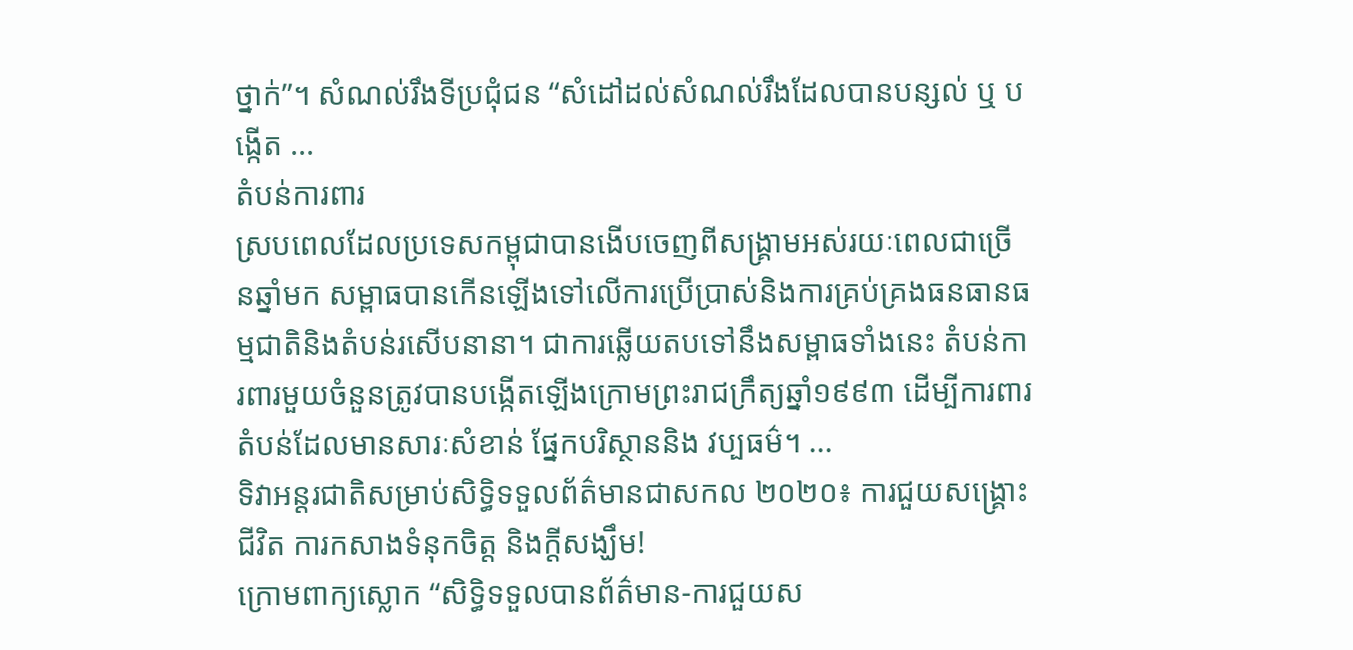ថ្នាក់”។ សំណល់រឹងទីប្រជុំជន “សំដៅដល់សំណល់រឹងដែលបានបន្សល់ ឬ បង្កើត ...
តំបន់ការពារ
ស្របពេលដែលប្រទេសកម្ពុជាបានងើបចេញពីសង្គ្រាមអស់រយៈពេលជាច្រើនឆ្នាំមក សម្ពាធបានកើនឡើងទៅលើការប្រើប្រាស់និងការគ្រប់គ្រងធនធានធម្មជាតិនិងតំបន់រសើបនានា។ ជាការឆ្លើយតបទៅនឹងសម្ពាធទាំងនេះ តំបន់ការពារមួយចំនួនត្រូវបានបង្កើតឡើងក្រោមព្រះរាជក្រឹត្យឆ្នាំ១៩៩៣ ដើម្បីការពារតំបន់ដែលមានសារៈសំខាន់ ផ្នែកបរិស្ថាននិង វប្បធម៌។ ...
ទិវាអន្តរជាតិសម្រាប់សិទ្ធិទទួលព័ត៌មានជាសកល ២០២០៖ ការជួយសង្គ្រោះជីវិត ការកសាងទំនុកចិត្ត និងក្តីសង្ឃឹម!
ក្រោមពាក្យស្លោក “សិទ្ធិទទួលបានព័ត៌មាន-ការជួយស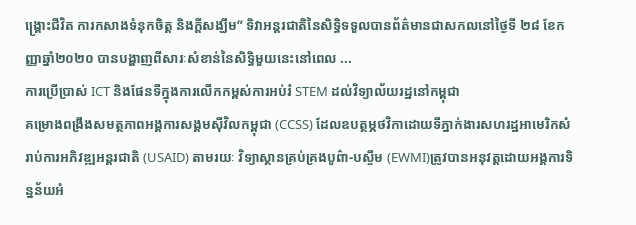ង្គ្រោះជីវិត ការកសាងទំនុកចិត្ត និងក្តីសង្ឃឹម” ទិវាអន្តរជាតិនៃសិទ្ធិទទួលបានព័ត៌មានជាសកលនៅថ្ងៃទី ២៨ ខែកញ្ញាឆ្នាំ២០២០ បានបង្ហាញពីសារៈសំខាន់នៃសិទ្ធិមួយនេះនៅពេល ...
ការប្រើប្រាស់ ICT និងផែនទីក្នុងការលើកកម្ពស់ការអប់រំ STEM ដល់វិទ្យាល័យរដ្ឋនៅកម្ពុជា
គម្រោងពង្រឹងសមត្ថភាពអង្គការសង្គមស៊ីវិលកម្ពុជា (CCSS) ដែលឧបត្ថម្ភថវិកាដោយទីភ្នាក់ងារសហរដ្ឋអាមេរិកសំរាប់ការអភិវឌ្ឍអន្តរជាតិ (USAID) តាមរយៈ វិទ្យាស្ថានគ្រប់គ្រងបូព៌ា-បស្ចឹម (EWMI)ត្រូវបានអនុវត្តដោយអង្គការទិន្នន័យអំ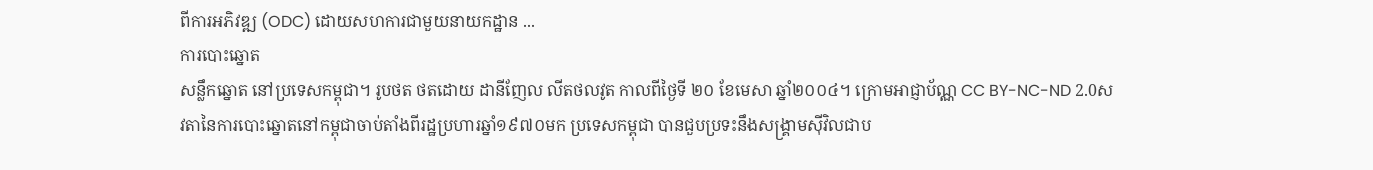ពីការអភិវឌ្ឍ (ODC) ដោយសហការជាមួយនាយកដ្ឋាន ...
ការបោះឆ្នោត
សន្លឹកឆ្នោត នៅប្រទេសកម្ពុជា។ រូបថត ថតដោយ ដានីញែល លីតថលវូត កាលពីថ្ងៃទី ២០ ខែមេសា ឆ្នាំ២០០៤។ ក្រោមអាជ្ញាប័ណ្ណ CC BY-NC-ND 2.0សវតានៃការបោះឆ្នោតនៅកម្ពុជាចាប់តាំងពីរដ្ឋប្រហារឆ្នាំ១៩៧០មក ប្រទេសកម្ពុជា បានជួបប្រទះនឹងសង្គ្រាមស៊ីវិលជាប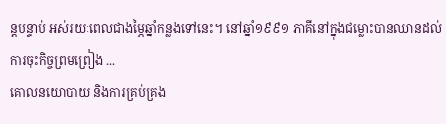ន្តបន្ទាប់ អស់រយៈពេលជាងម្ភៃឆ្នាំកន្លងទៅនេះ។ នៅឆ្នាំ១៩៩១ ភាគីនៅក្នុងជម្លោះបានឈានដល់ការចុះកិច្ចព្រមព្រៀង ...
គោលនយោបាយ និងការគ្រប់គ្រង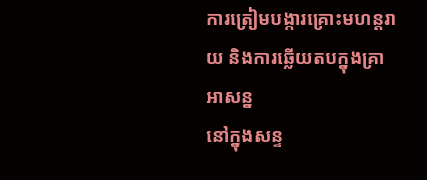ការត្រៀមបង្ការគ្រោះមហន្តរាយ និងការឆ្លើយតបក្នុងគ្រាអាសន្ន
នៅក្នុងសន្ទ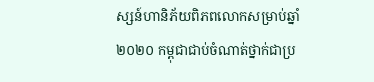ស្សន៍ហានិភ័យពិភពលោកសម្រាប់ឆ្នាំ ២០២០ កម្ពុជាជាប់ចំណាត់ថ្នាក់ជាប្រ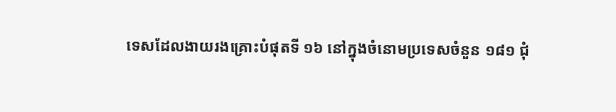ទេសដែលងាយរងគ្រោះបំផុតទី ១៦ នៅក្នុងចំនោមប្រទេសចំនួន ១៨១ ជុំ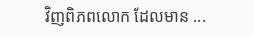វិញពិភពលោក ដែលមាន ...